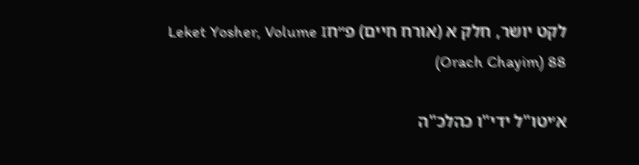לקט יושר, חלק א (אורח חיים) פ״חLeket Yosher, Volume I (Orach Chayim) 88

א׳יטו"ל ידי"ו כהלכ"ה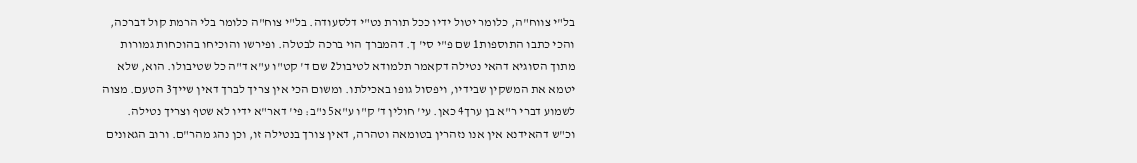בל"י צווח"ה, כלומר יטול ידיו ככל תורת נט"י דלסעודה. בל"י צוח"ה כלומר בלי הרמת קול דברכה, והכי כתבו התוספות1 שם פ"י סי' ך. דהמברך הוי ברכה לבטלה. ופירשו והוכיחו בהוכחות גמורות מתוך הסוגיא דהאי נטילה דקאמר תלמודא לטיבול2 שם ד' קט"ו ע"א ד"ה כל שטיבולו. הוא, שלא יטמא את המשקין שבידיו, ויפסול גופו באכילתו. ומשום הכי אין צריך לברך דאין שייך3 הטעם. מצוה לשמוע דברי ר"א בן ערך4 כאן. עי' חולין ד' ק"ו ע"א5 נ"ב: פי' דאר"א ידיו לא שטף וצריך נטילה. וכ"ש דהאידנא אין אנו נזהרין בטומאה וטהרה, דאין צורך בנטילה זו, וכן נהג מהר"ם. ורוב הגאונים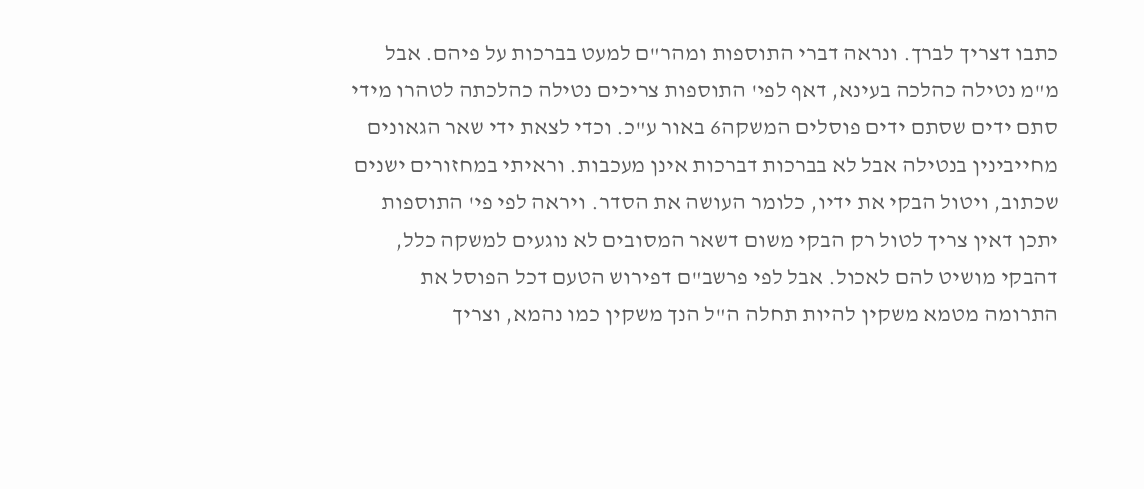כתבו דצריך לברך. ונראה דברי התוספות ומהר"ם למעט בברכות על פיהם. אבל מ"מ נטילה כהלכה בעינא, דאף לפי' התוספות צריכים נטילה כהלכתה לטהרו מידי סתם ידים שסתם ידים פוסלים המשקה6 באור ע"כ. וכדי לצאת ידי שאר הגאונים מחייבינין בנטילה אבל לא בברכות דברכות אינן מעכבות. וראיתי במחזורים ישנים שכתוב, ויטול הבקי את ידיו, כלומר העושה את הסדר. ויראה לפי פי' התוספות יתכן דאין צריך לטול רק הבקי משום דשאר המסובים לא נוגעים למשקה כלל, דהבקי מושיט להם לאכול. אבל לפי פרשב"ם דפירוש הטעם דכל הפוסל את התרומה מטמא משקין להיות תחלה ה"ל הנך משקין כמו נהמא, וצריך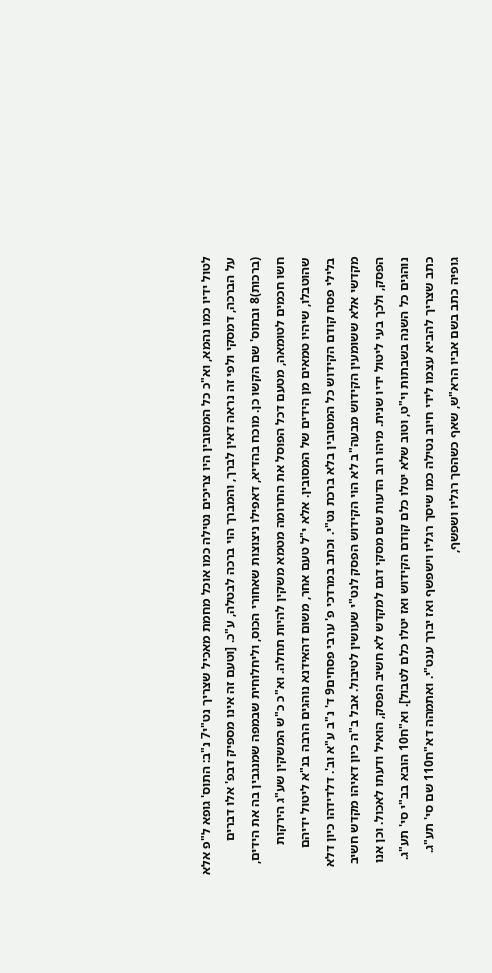לטול ידיו כמו נהמא, וא"כ כל המסובין היו צריכים נטילה כמו אוכל מחמת מאכיל שצריך נט"י7 נ"ב: התוס' גופא ל"פ אלא על הברכה, דמסקי ולפי זה נראה דאין לברך, והמברך הוי ברכה לבטלה, ע"כ. [וטעם זה אינו מספיק דבפ' אלו דברים (ברכות)8 ובתוס' שם הקשו כן. מוכח בהדיא, דאפילו ניצוצות שאחורי הכוס, וליחלוחית שבמפה שמנגבין בה את הידים, חשו חכמים לטומאה, מטעם דכל הפוסל את התרומה מטמא משקין להיות תחלה. וא"כ כ"ש המשקין שע"ג הירקות שהוטבלו, שיהיו טמאים מן הידים של המסובין. אלא י"ל טעם אחר, משום דהאידנא נוהגים הרבה בנ"א ליטול ידיהם בלילי פסח קודם הקידוש כל המסובין בלא ברכת נט"י. וכתב במרדכי פ' ערבי פסחים9 ד' נ"ב ע"א וב'. דלדידהו כיון דלא מקדשי אלא ששומעין הקידוש מבעה"ב לא הוי הקידוש הפסק לנט"י שעושין לטיבול. אבל ב"ה כיון דאיהו מקדש חשיב הפסק, ולכך בעי ליטול ידיו שנית. מיהו רוב הדעות שם מסקי דגם למקדש לא חשיב הפסק, הואיל ודעתו לאכול. וכן אנו נוהגים כל השנה בשבתות וי"ט, וטוב שלא יטלו כלם קודם הקידוש ואז יטלו כלם לטבול]. וא"ח10 הובא בב"י סי' תע"ג. כתב שצריך להביא עצמו לידי חיוב נטילה כמו שיסך רגליו וישפשף ואז יברך ענט"י. ואתמהה דא"ח110 שם סי' תע"ג. גופיה כתב בשם אביו הרא"ש, שאף כשהסך רגליו ושפשף,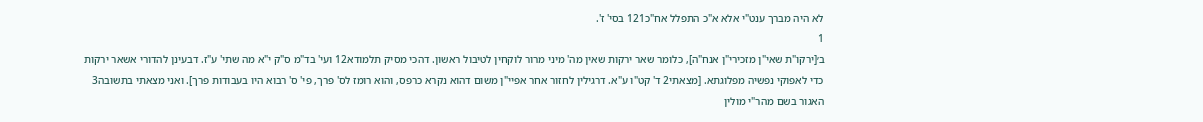לא היה מברך ענט"י אלא א"כ התפלל אח"כ121 בסי' ז'.
1
ב׳[ירקו"ת שאי"ן מזכירי"ן אנח"ה], כלומר שאר ירקות שאין מה' מיני מרור לוקחין לטיבול ראשון. דהכי מסיק תלמודא12 ועי' בד"מ ס"ק י"א מה שתי' ע"ז. דבעינן להדורי אשאר ירקות כדי לאפוקי נפשיה מפלוגתא. [מצאתי2 ד' קט"ו ע"א. דרגילין לחזור אחר אפיי"ן משום דהוא נקרא כרפס, והוא רומז לס' פרך, פי' ס' רבוא היו בעבודות פרך]. ואני מצאתי בתשובה3 האגור בשם מהר"י מולין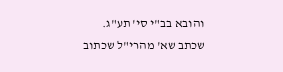והובא בב"י סי' תע"ג. שכתב שא' מהרי"ל שכתוב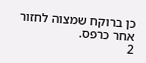כן ברוקח שמצוה לחזור אחר כרפס.
2